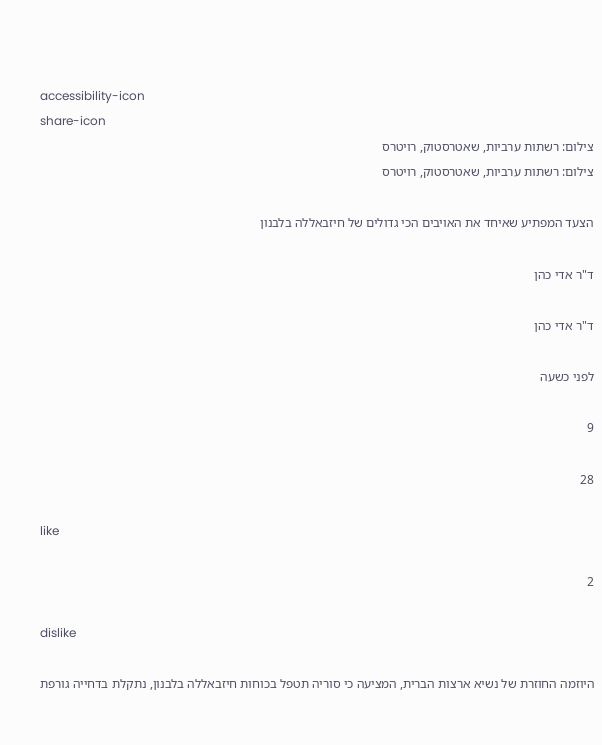accessibility-icon
share-icon
צילום: רשתות ערביות, שאטרסטוק, רויטרס
צילום: רשתות ערביות, שאטרסטוק, רויטרס

הצעד המפתיע שאיחד את האויבים הכי גדולים של חיזבאללה בלבנון

ד"ר אדי כהן

ד"ר אדי כהן

לפני כשעה

9

28

like

2

dislike

היוזמה החוזרת של נשיא ארצות הברית, המציעה כי סוריה תטפל בכוחות חיזבאללה בלבנון, נתקלת בדחייה גורפת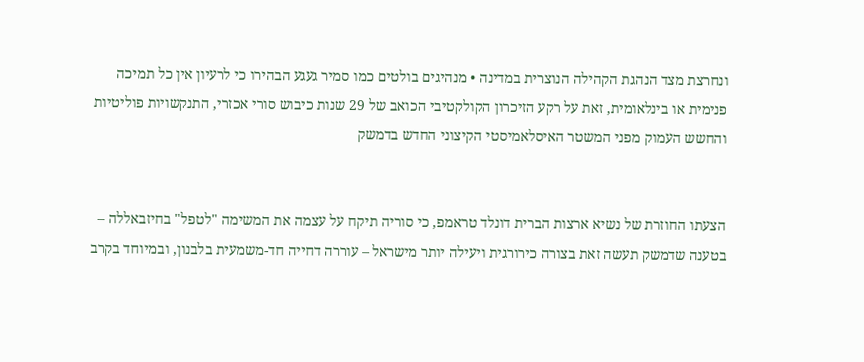ונחרצת מצד הנהגת הקהילה הנוצרית במדינה • מנהיגים בולטים כמו סמיר געגע הבהירו כי לרעיון אין כל תמיכה פנימית או בינלאומית, זאת על רקע הזיכרון הקולקטיבי הכואב של 29 שנות כיבוש סורי אכזרי, התנקשויות פוליטיות והחשש העמוק מפני המשטר האיסלאמיסטי הקיצוני החדש בדמשק


הצעתו החוזרת של נשיא ארצות הברית דונלד טראמפ, כי סוריה תיקח על עצמה את המשימה "לטפל" בחיזבאללה – בטענה שדמשק תעשה זאת בצורה כירורגית ויעילה יותר מישראל – עוררה דחייה חד-משמעית בלבנון, ובמיוחד בקרב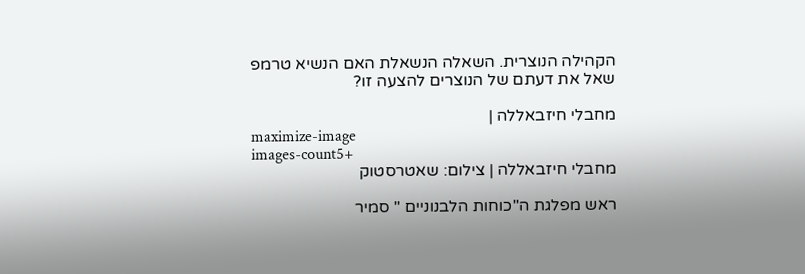הקהילה הנוצרית. השאלה הנשאלת האם הנשיא טרמפ שאל את דעתם של הנוצרים להצעה זו?

מחבלי חיזבאללה |
maximize-image
images-count5+
מחבלי חיזבאללה | צילום: שאטרסטוק

ראש מפלגת ה"כוחות הלבנוניים " סמיר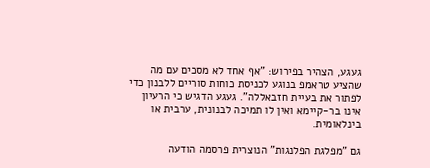געגע, הצהיר בפירוש: "אף אחד לא מסכים עם מה שהציע טראמפ בנוגע לכניסת כוחות סוריים ללבנון כדי לפתור את בעיית חזבאללה". געגע הדגיש כי הרעיון אינו בר-קיימא ואין לו תמיכה לבנונית, ערבית או בינלאומית.

גם "מפלגת הפלנגות" הנוצרית פרסמה הודעה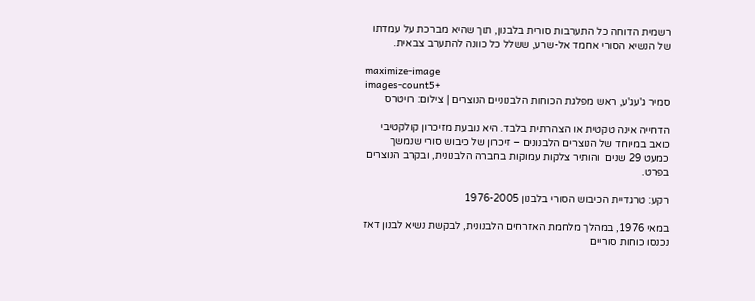רשמית הדוחה כל התערבות סורית בלבנון, תוך שהיא מברכת על עמדתו של הנשיא הסורי אחמד אל-שרע, ששלל כל כוונה להתערב צבאית.

maximize-image
images-count5+
סמיר ג'עג'ע, ראש מפלגת הכוחות הלבנוניים הנוצרים | צילום: רויטרס

הדחייה אינה טקטית או הצהרתית בלבד. היא נובעת מזיכרון קולקטיבי כואב במיוחד של הנוצרים הלבנונים – זיכרון של כיבוש סורי שנמשך כמעט 29 שנים  והותיר צלקות עמוקות בחברה הלבנונית, ובקרב הנוצרים בפרט.

רקע: טרגדיית הכיבוש הסורי בלבנון 1976-2005

במאי 1976, במהלך מלחמת האזרחים הלבנונית, לבקשת נשיא לבנון דאז נכנסו כוחות סוריים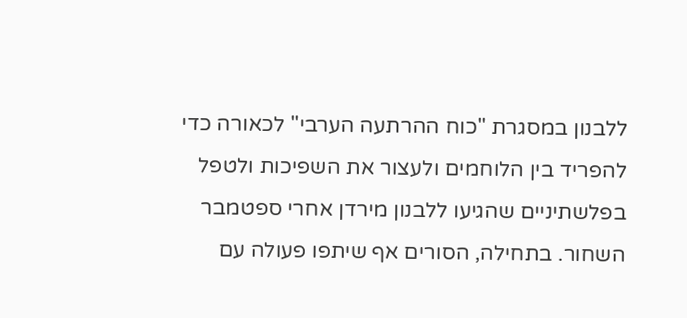ללבנון במסגרת "כוח ההרתעה הערבי" לכאורה כדי להפריד בין הלוחמים ולעצור את השפיכות ולטפל בפלשתיניים שהגיעו ללבנון מירדן אחרי ספטמבר השחור. בתחילה, הסורים אף שיתפו פעולה עם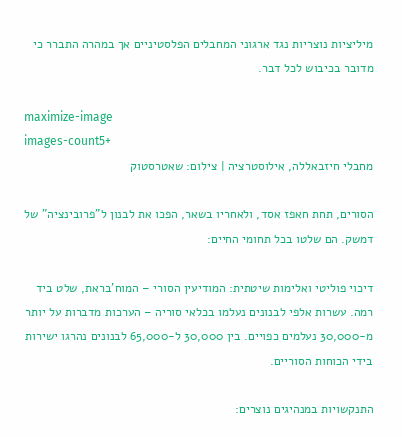מיליציות נוצריות נגד ארגוני המחבלים הפלסטיניים אך במהרה התברר כי מדובר בכיבוש לכל דבר.

maximize-image
images-count5+
מחבלי חיזבאללה, אילוסטרציה | צילום: שאטרסטוק

הסורים, תחת חאפז אסד, ולאחריו בשאר, הפכו את לבנון ל"פרובינציה" של דמשק. הם שלטו בכל תחומי החיים:

דיכוי פוליטי ואלימות שיטתית: המודיעין הסורי – המוח'בראת, שלט ביד רמה. עשרות אלפי לבנונים נעלמו בכלאי סוריה – הערכות מדברות על יותר מ-30,000 נעלמים כפויים. בין 30,000 ל-65,000 לבנונים נהרגו ישירות בידי הכוחות הסוריים.

התנקשויות במנהיגים נוצרים: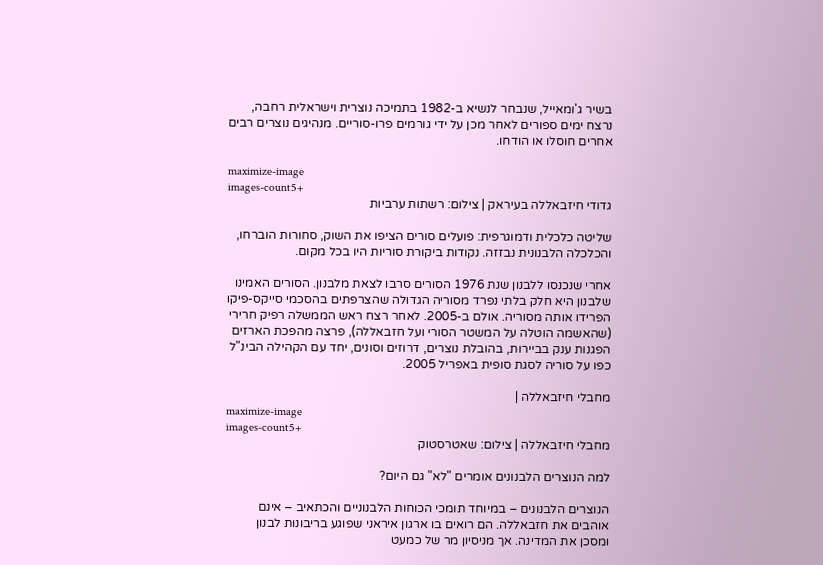בשיר ג'ומאייל, שנבחר לנשיא ב-1982 בתמיכה נוצרית וישראלית רחבה, נרצח ימים ספורים לאחר מכן על ידי גורמים פרו-סוריים. מנהיגים נוצרים רבים אחרים חוסלו או הודחו.

maximize-image
images-count5+
גדודי חיזבאללה בעיראק | צילום: רשתות ערביות

שליטה כלכלית ודמוגרפית: פועלים סורים הציפו את השוק, סחורות הוברחו, והכלכלה הלבנונית נבזזה. נקודות ביקורת סוריות היו בכל מקום.

אחרי שנכנסו ללבנון שנת 1976 הסורים סרבו לצאת מלבנון. הסורים האמינו שלבנון היא חלק בלתי נפרד מסוריה הגדולה שהצרפתים בהסכמי סייקס-פיקו הפרידו אותה מסוריה. אולם ב-2005. לאחר רצח ראש הממשלה רפיק חרירי (שהאשמה הוטלה על המשטר הסורי ועל חזבאללה), פרצה מהפכת הארזים הפגנות ענק בביירות, בהובלת נוצרים, דרוזים וסונים, יחד עם הקהילה הבינ"ל כפו על סוריה לסגת סופית באפריל 2005.

מחבלי חיזבאללה |
maximize-image
images-count5+
מחבלי חיזבאללה | צילום: שאטרסטוק

למה הנוצרים הלבנונים אומרים "לא" גם היום?

הנוצרים הלבנונים – במיוחד תומכי הכוחות הלבנוניים והכתאיב – אינם אוהבים את חזבאללה. הם רואים בו ארגון איראני שפוגע בריבונות לבנון ומסכן את המדינה. אך מניסיון מר של כמעט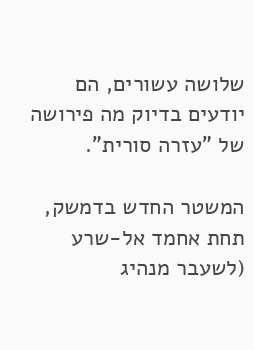שלושה עשורים, הם יודעים בדיוק מה פירושה של "עזרה סורית".

המשטר החדש בדמשק, תחת אחמד אל-שרע (לשעבר מנהיג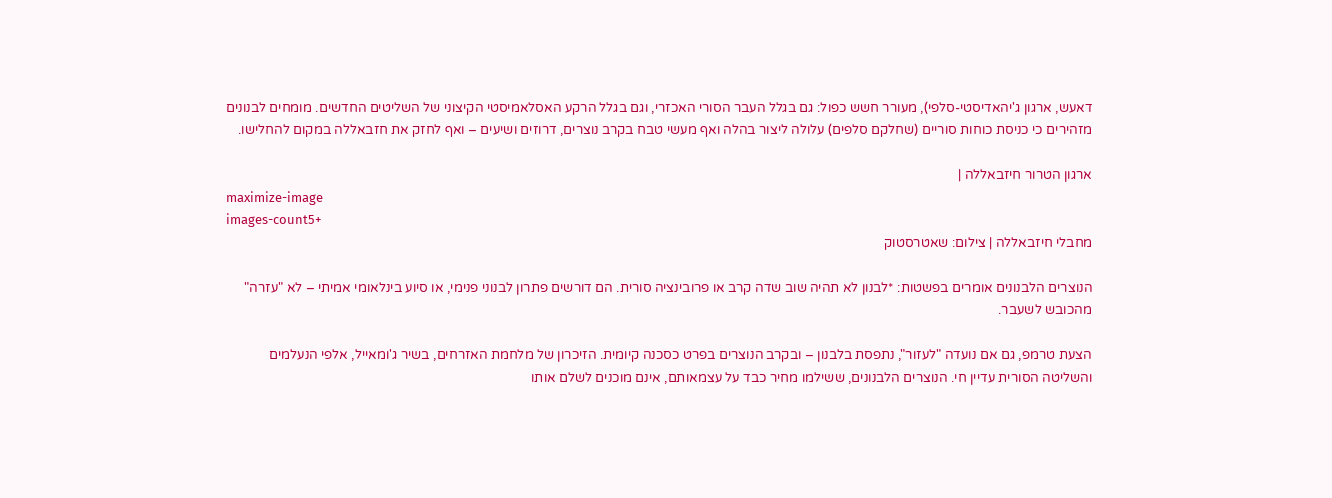דאעש, ארגון ג'יהאדיסטי-סלפי), מעורר חשש כפול: גם בגלל העבר הסורי האכזרי, וגם בגלל הרקע האסלאמיסטי הקיצוני של השליטים החדשים. מומחים לבנונים מזהירים כי כניסת כוחות סוריים (שחלקם סלפים) עלולה ליצור בהלה ואף מעשי טבח בקרב נוצרים, דרוזים ושיעים – ואף לחזק את חזבאללה במקום להחלישו.

ארגון הטרור חיזבאללה |
maximize-image
images-count5+
מחבלי חיזבאללה | צילום: שאטרסטוק

הנוצרים הלבנונים אומרים בפשטות: *לבנון לא תהיה שוב שדה קרב או פרובינציה סורית. הם דורשים פתרון לבנוני פנימי, או סיוע בינלאומי אמיתי – לא "עזרה" מהכובש לשעבר.

הצעת טרמפ, גם אם נועדה "לעזור", נתפסת בלבנון – ובקרב הנוצרים בפרט כסכנה קיומית. הזיכרון של מלחמת האזרחים, בשיר ג'ומאייל, אלפי הנעלמים והשליטה הסורית עדיין חי. הנוצרים הלבנונים, ששילמו מחיר כבד על עצמאותם, אינם מוכנים לשלם אותו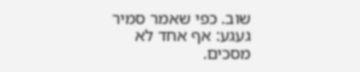שוב. כפי שאמר סמיר געגע: אף אחד לא מסכים.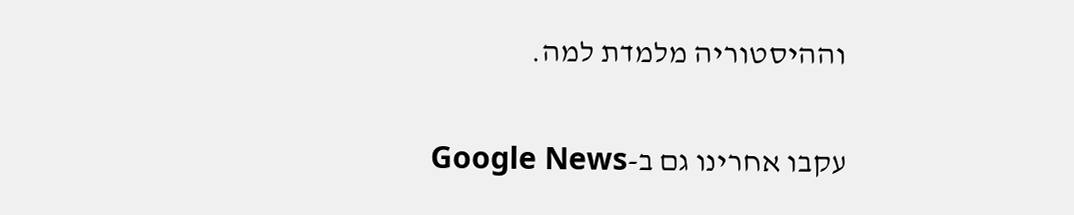וההיסטוריה מלמדת למה.

עקבו אחרינו גם ב-Google News